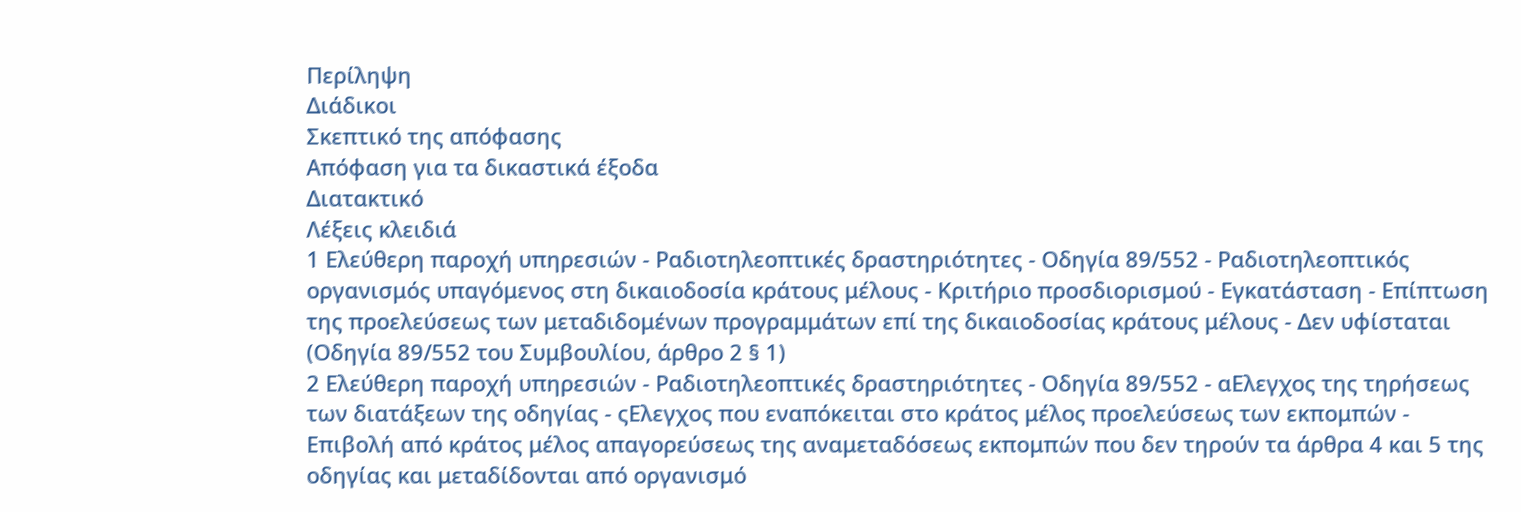Περίληψη
Διάδικοι
Σκεπτικό της απόφασης
Απόφαση για τα δικαστικά έξοδα
Διατακτικό
Λέξεις κλειδιά
1 Ελεύθερη παροχή υπηρεσιών - Ραδιοτηλεοπτικές δραστηριότητες - Οδηγία 89/552 - Ραδιοτηλεοπτικός οργανισμός υπαγόμενος στη δικαιοδοσία κράτους μέλους - Κριτήριο προσδιορισμού - Εγκατάσταση - Επίπτωση της προελεύσεως των μεταδιδομένων προγραμμάτων επί της δικαιοδοσίας κράτους μέλους - Δεν υφίσταται
(Οδηγία 89/552 του Συμβουλίου, άρθρο 2 § 1)
2 Ελεύθερη παροχή υπηρεσιών - Ραδιοτηλεοπτικές δραστηριότητες - Οδηγία 89/552 - αΕλεγχος της τηρήσεως των διατάξεων της οδηγίας - ςΕλεγχος που εναπόκειται στο κράτος μέλος προελεύσεως των εκπομπών - Επιβολή από κράτος μέλος απαγορεύσεως της αναμεταδόσεως εκπομπών που δεν τηρούν τα άρθρα 4 και 5 της οδηγίας και μεταδίδονται από οργανισμό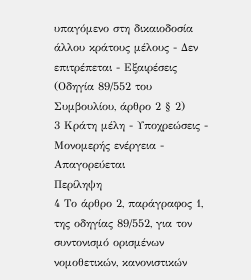υπαγόμενο στη δικαιοδοσία άλλου κράτους μέλους - Δεν επιτρέπεται - Εξαιρέσεις
(Οδηγία 89/552 του Συμβουλίου, άρθρο 2 § 2)
3 Κράτη μέλη - Υποχρεώσεις - Μονομερής ενέργεια - Απαγορεύεται
Περίληψη
4 Το άρθρο 2, παράγραφος 1, της οδηγίας 89/552, για τον συντονισμό ορισμένων νομοθετικών, κανονιστικών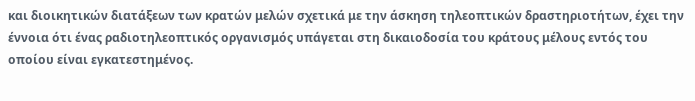και διοικητικών διατάξεων των κρατών μελών σχετικά με την άσκηση τηλεοπτικών δραστηριοτήτων, έχει την έννοια ότι ένας ραδιοτηλεοπτικός οργανισμός υπάγεται στη δικαιοδοσία του κράτους μέλους εντός του οποίου είναι εγκατεστημένος.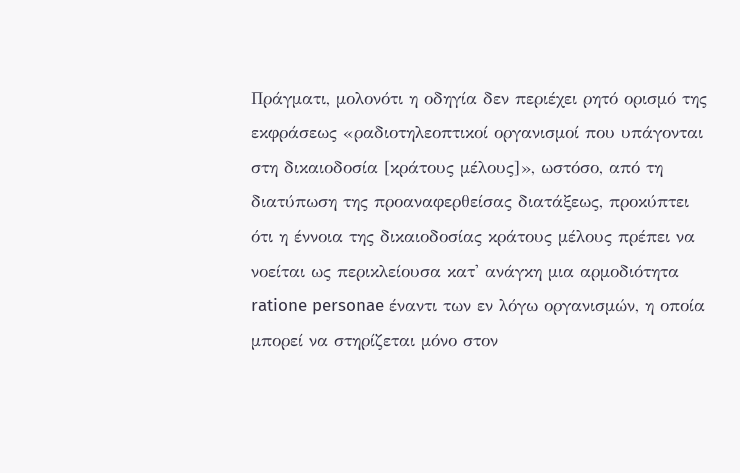Πράγματι, μολονότι η οδηγία δεν περιέχει ρητό ορισμό της εκφράσεως «ραδιοτηλεοπτικοί οργανισμοί που υπάγονται στη δικαιοδοσία [κράτους μέλους]», ωστόσο, από τη διατύπωση της προαναφερθείσας διατάξεως, προκύπτει ότι η έννοια της δικαιοδοσίας κράτους μέλους πρέπει να νοείται ως περικλείουσα κατ' ανάγκη μια αρμοδιότητα ratione personae έναντι των εν λόγω οργανισμών, η οποία μπορεί να στηρίζεται μόνο στον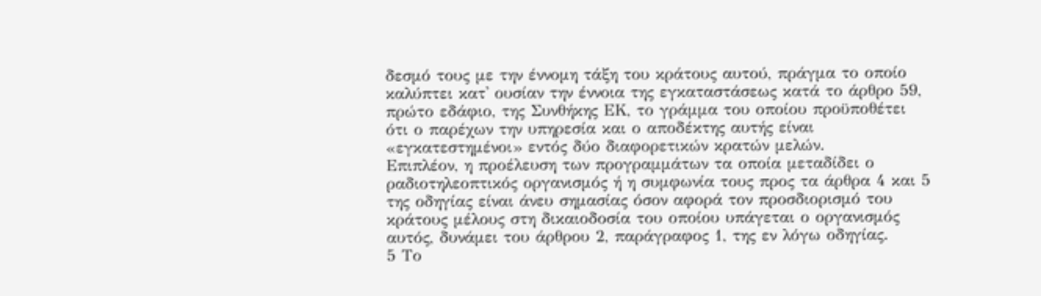δεσμό τους με την έννομη τάξη του κράτους αυτού, πράγμα το οποίο καλύπτει κατ' ουσίαν την έννοια της εγκαταστάσεως κατά το άρθρο 59, πρώτο εδάφιο, της Συνθήκης ΕΚ, το γράμμα του οποίου προϋποθέτει ότι ο παρέχων την υπηρεσία και ο αποδέκτης αυτής είναι «εγκατεστημένοι» εντός δύο διαφορετικών κρατών μελών.
Επιπλέον, η προέλευση των προγραμμάτων τα οποία μεταδίδει ο ραδιοτηλεοπτικός οργανισμός ή η συμφωνία τους προς τα άρθρα 4 και 5 της οδηγίας είναι άνευ σημασίας όσον αφορά τον προσδιορισμό του κράτους μέλους στη δικαιοδοσία του οποίου υπάγεται ο οργανισμός αυτός, δυνάμει του άρθρου 2, παράγραφος 1, της εν λόγω οδηγίας.
5 Το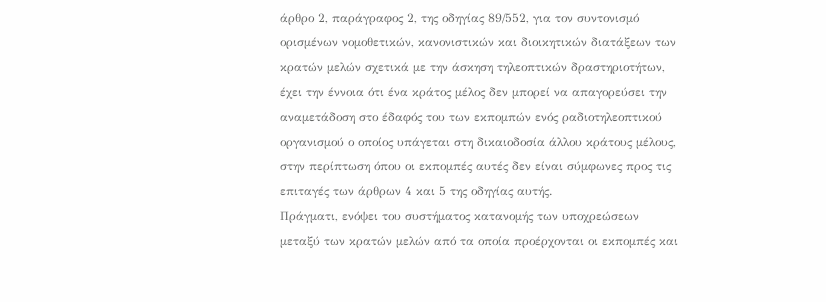άρθρο 2, παράγραφος 2, της οδηγίας 89/552, για τον συντονισμό ορισμένων νομοθετικών, κανονιστικών και διοικητικών διατάξεων των κρατών μελών σχετικά με την άσκηση τηλεοπτικών δραστηριοτήτων, έχει την έννοια ότι ένα κράτος μέλος δεν μπορεί να απαγορεύσει την αναμετάδοση στο έδαφός του των εκπομπών ενός ραδιοτηλεοπτικού οργανισμού ο οποίος υπάγεται στη δικαιοδοσία άλλου κράτους μέλους, στην περίπτωση όπου οι εκπομπές αυτές δεν είναι σύμφωνες προς τις επιταγές των άρθρων 4 και 5 της οδηγίας αυτής.
Πράγματι, ενόψει του συστήματος κατανομής των υποχρεώσεων μεταξύ των κρατών μελών από τα οποία προέρχονται οι εκπομπές και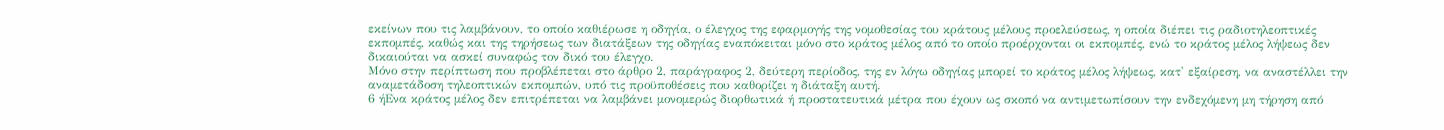εκείνων που τις λαμβάνουν, το οποίο καθιέρωσε η οδηγία, ο έλεγχος της εφαρμογής της νομοθεσίας του κράτους μέλους προελεύσεως, η οποία διέπει τις ραδιοτηλεοπτικές εκπομπές, καθώς και της τηρήσεως των διατάξεων της οδηγίας εναπόκειται μόνο στο κράτος μέλος από το οποίο προέρχονται οι εκπομπές, ενώ το κράτος μέλος λήψεως δεν δικαιούται να ασκεί συναφώς τον δικό του έλεγχο.
Μόνο στην περίπτωση που προβλέπεται στο άρθρο 2, παράγραφος 2, δεύτερη περίοδος, της εν λόγω οδηγίας μπορεί το κράτος μέλος λήψεως, κατ' εξαίρεση, να αναστέλλει την αναμετάδοση τηλεοπτικών εκπομπών, υπό τις προϋποθέσεις που καθορίζει η διάταξη αυτή.
6 ήΕνα κράτος μέλος δεν επιτρέπεται να λαμβάνει μονομερώς διορθωτικά ή προστατευτικά μέτρα που έχουν ως σκοπό να αντιμετωπίσουν την ενδεχόμενη μη τήρηση από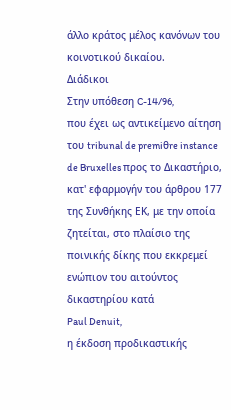άλλο κράτος μέλος κανόνων του κοινοτικού δικαίου.
Διάδικοι
Στην υπόθεση C-14/96,
που έχει ως αντικείμενο αίτηση του tribunal de premiθre instance de Bruxelles προς το Δικαστήριο, κατ' εφαρμογήν του άρθρου 177 της Συνθήκης ΕΚ, με την οποία ζητείται, στο πλαίσιο της ποινικής δίκης που εκκρεμεί ενώπιον του αιτούντος δικαστηρίου κατά
Paul Denuit,
η έκδοση προδικαστικής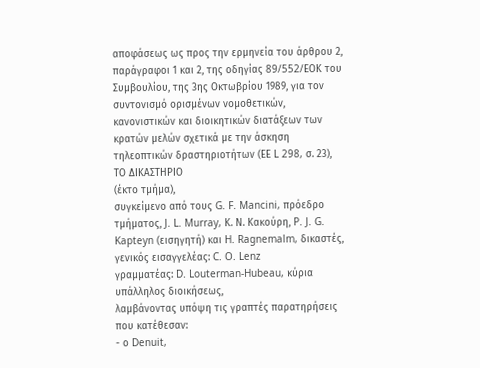αποφάσεως ως προς την ερμηνεία του άρθρου 2, παράγραφοι 1 και 2, της οδηγίας 89/552/EΟΚ του Συμβουλίου, της 3ης Οκτωβρίου 1989, για τον συντονισμό ορισμένων νομοθετικών, κανονιστικών και διοικητικών διατάξεων των κρατών μελών σχετικά με την άσκηση τηλεοπτικών δραστηριοτήτων (ΕΕ L 298, σ. 23),
ΤΟ ΔΙΚΑΣΤΗΡΙΟ
(έκτο τμήμα),
συγκείμενο από τους G. F. Mancini, πρόεδρο τμήματος, J. L. Murray, Κ. Ν. Κακούρη, P. J. G. Kapteyn (εισηγητή) και H. Ragnemalm, δικαστές,
γενικός εισαγγελέας: C. O. Lenz
γραμματέας: D. Louterman-Hubeau, κύρια υπάλληλος διοικήσεως,
λαμβάνοντας υπόψη τις γραπτές παρατηρήσεις που κατέθεσαν:
- ο Denuit,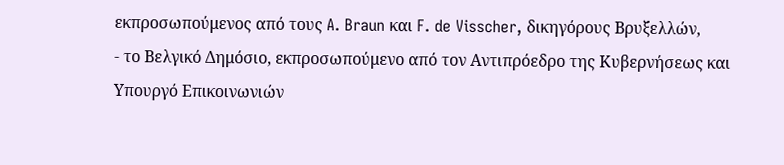εκπροσωπούμενος από τους A. Braun και F. de Visscher, δικηγόρους Βρυξελλών,
- το Βελγικό Δημόσιο, εκπροσωπούμενο από τον Aντιπρόεδρο της Κυβερνήσεως και Υπουργό Επικοινωνιών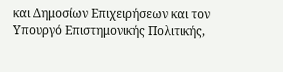και Δημοσίων Επιχειρήσεων και τον Υπουργό Επιστημονικής Πολιτικής,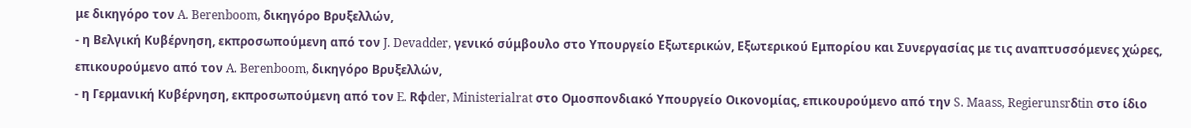με δικηγόρο τον A. Berenboom, δικηγόρο Βρυξελλών,
- η Βελγική Κυβέρνηση, εκπροσωπούμενη από τον J. Devadder, γενικό σύμβουλο στο Υπουργείο Εξωτερικών, Εξωτερικού Εμπορίου και Συνεργασίας με τις αναπτυσσόμενες χώρες, επικουρούμενο από τον A. Berenboom, δικηγόρο Βρυξελλών,
- η Γερμανική Κυβέρνηση, εκπροσωπούμενη από τον E. Rφder, Ministerialrat στο Ομοσπονδιακό Υπουργείο Οικονομίας, επικουρούμενο από την S. Maass, Regierunsrδtin στο ίδιο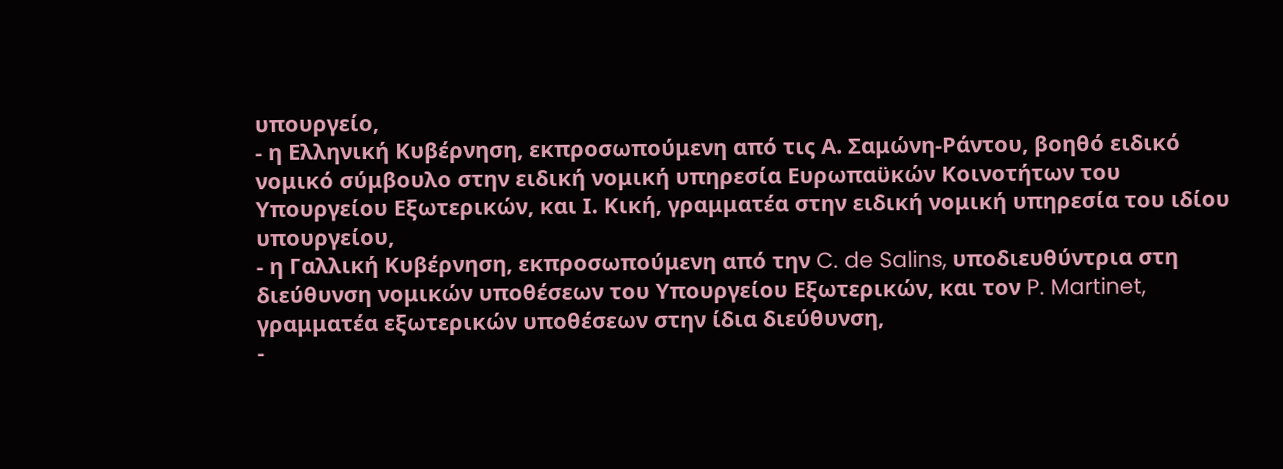υπουργείο,
- η Ελληνική Κυβέρνηση, εκπροσωπούμενη από τις Α. Σαμώνη-Ράντου, βοηθό ειδικό νομικό σύμβουλο στην ειδική νομική υπηρεσία Ευρωπαϋκών Κοινοτήτων του Υπουργείου Εξωτερικών, και Ι. Κική, γραμματέα στην ειδική νομική υπηρεσία του ιδίου υπουργείου,
- η Γαλλική Κυβέρνηση, εκπροσωπούμενη από την C. de Salins, υποδιευθύντρια στη διεύθυνση νομικών υποθέσεων του Υπουργείου Εξωτερικών, και τον P. Martinet, γραμματέα εξωτερικών υποθέσεων στην ίδια διεύθυνση,
-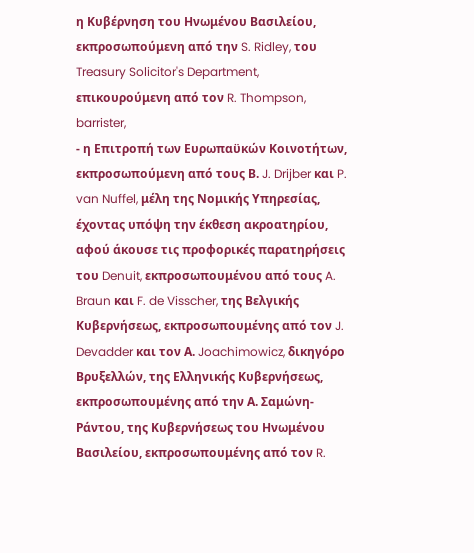η Κυβέρνηση του Ηνωμένου Βασιλείου, εκπροσωπούμενη από την S. Ridley, του Treasury Solicitor's Department, επικουρούμενη από τον R. Thompson, barrister,
- η Επιτροπή των Ευρωπαϋκών Κοινοτήτων, εκπροσωπούμενη από τους Β. J. Drijber και P. van Nuffel, μέλη της Νομικής Υπηρεσίας,
έχοντας υπόψη την έκθεση ακροατηρίου,
αφού άκουσε τις προφορικές παρατηρήσεις του Denuit, εκπροσωπουμένου από τους A. Braun και F. de Visscher, της Βελγικής Κυβερνήσεως, εκπροσωπουμένης από τον J. Devadder και τον Α. Joachimowicz, δικηγόρο Βρυξελλών, της Ελληνικής Κυβερνήσεως, εκπροσωπουμένης από την Α. Σαμώνη-Ράντου, της Κυβερνήσεως του Ηνωμένου Βασιλείου, εκπροσωπουμένης από τον R.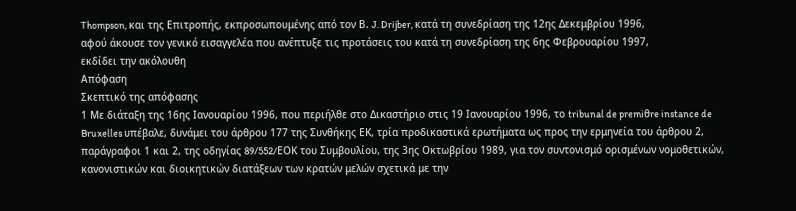Thompson, και της Επιτροπής, εκπροσωπουμένης από τον Β. J. Drijber, κατά τη συνεδρίαση της 12ης Δεκεμβρίου 1996,
αφού άκουσε τον γενικό εισαγγελέα που ανέπτυξε τις προτάσεις του κατά τη συνεδρίαση της 6ης Φεβρουαρίου 1997,
εκδίδει την ακόλουθη
Απόφαση
Σκεπτικό της απόφασης
1 Με διάταξη της 16ης Ιανουαρίου 1996, που περιήλθε στο Δικαστήριο στις 19 Ιανουαρίου 1996, το tribunal de premiθre instance de Bruxelles υπέβαλε, δυνάμει του άρθρου 177 της Συνθήκης ΕΚ, τρία προδικαστικά ερωτήματα ως προς την ερμηνεία του άρθρου 2, παράγραφοι 1 και 2, της οδηγίας 89/552/EΟΚ του Συμβουλίου, της 3ης Οκτωβρίου 1989, για τον συντονισμό ορισμένων νομοθετικών, κανονιστικών και διοικητικών διατάξεων των κρατών μελών σχετικά με την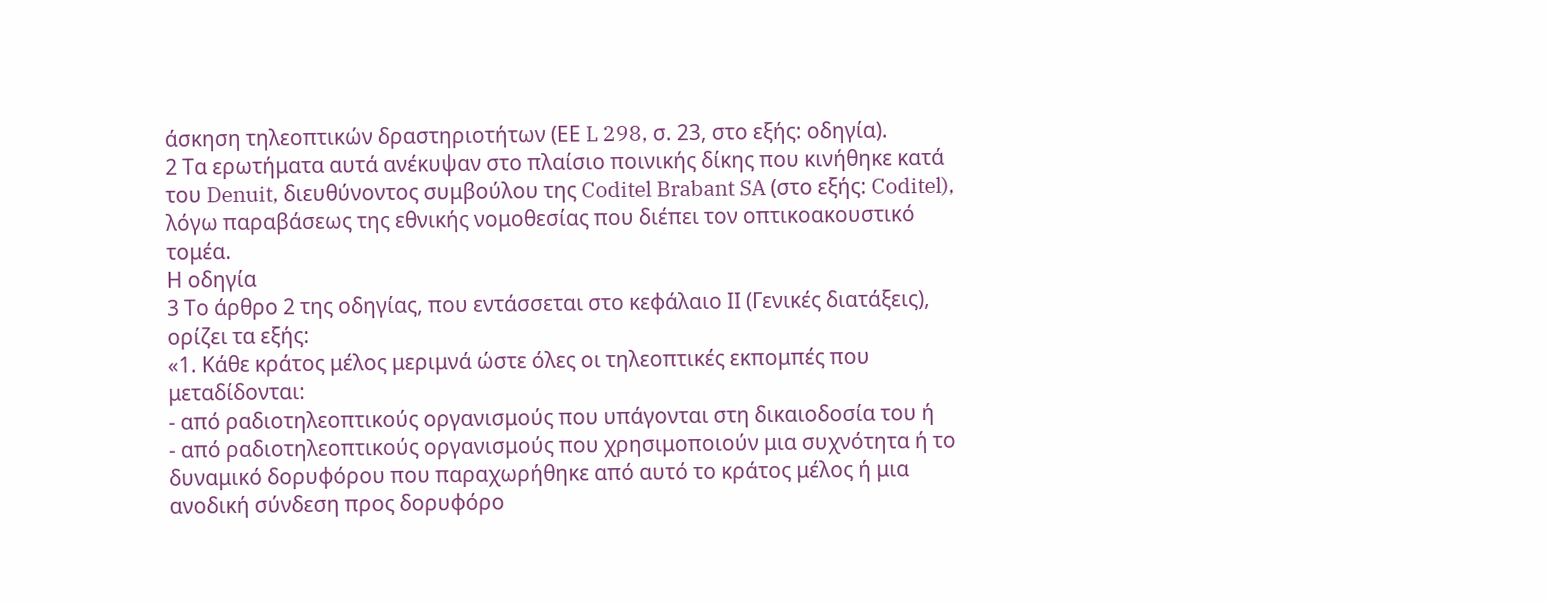άσκηση τηλεοπτικών δραστηριοτήτων (ΕΕ L 298, σ. 23, στο εξής: οδηγία).
2 Τα ερωτήματα αυτά ανέκυψαν στο πλαίσιο ποινικής δίκης που κινήθηκε κατά του Denuit, διευθύνοντος συμβούλου της Coditel Brabant SA (στο εξής: Coditel), λόγω παραβάσεως της εθνικής νομοθεσίας που διέπει τον οπτικοακουστικό τομέα.
Η οδηγία
3 Το άρθρο 2 της οδηγίας, που εντάσσεται στο κεφάλαιο ΙΙ (Γενικές διατάξεις), ορίζει τα εξής:
«1. Κάθε κράτος μέλος μεριμνά ώστε όλες οι τηλεοπτικές εκπομπές που μεταδίδονται:
- από ραδιοτηλεοπτικούς οργανισμούς που υπάγονται στη δικαιοδοσία του ή
- από ραδιοτηλεοπτικούς οργανισμούς που χρησιμοποιούν μια συχνότητα ή το δυναμικό δορυφόρου που παραχωρήθηκε από αυτό το κράτος μέλος ή μια ανοδική σύνδεση προς δορυφόρο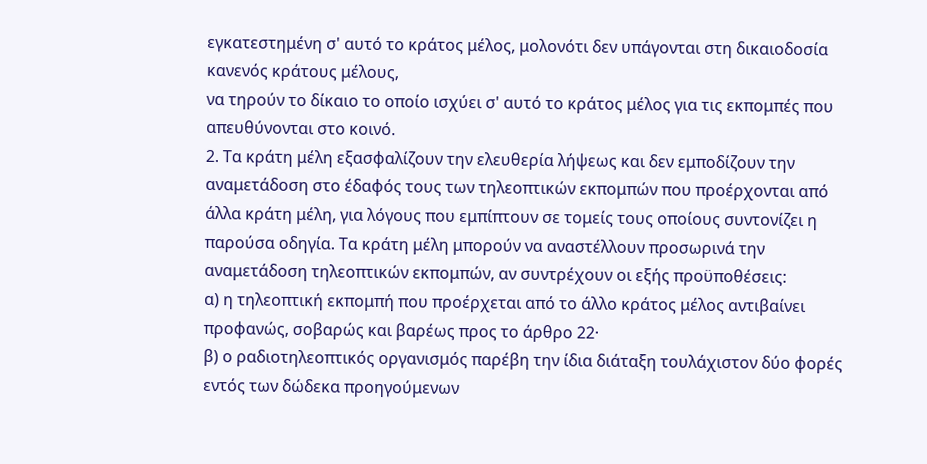εγκατεστημένη σ' αυτό το κράτος μέλος, μολονότι δεν υπάγονται στη δικαιοδοσία κανενός κράτους μέλους,
να τηρούν το δίκαιο το οποίο ισχύει σ' αυτό το κράτος μέλος για τις εκπομπές που απευθύνονται στο κοινό.
2. Τα κράτη μέλη εξασφαλίζουν την ελευθερία λήψεως και δεν εμποδίζουν την αναμετάδοση στο έδαφός τους των τηλεοπτικών εκπομπών που προέρχονται από άλλα κράτη μέλη, για λόγους που εμπίπτουν σε τομείς τους οποίους συντονίζει η παρούσα οδηγία. Τα κράτη μέλη μπορούν να αναστέλλουν προσωρινά την αναμετάδοση τηλεοπτικών εκπομπών, αν συντρέχουν οι εξής προϋποθέσεις:
α) η τηλεοπτική εκπομπή που προέρχεται από το άλλο κράτος μέλος αντιβαίνει προφανώς, σοβαρώς και βαρέως προς το άρθρο 22·
β) ο ραδιοτηλεοπτικός οργανισμός παρέβη την ίδια διάταξη τουλάχιστον δύο φορές εντός των δώδεκα προηγούμενων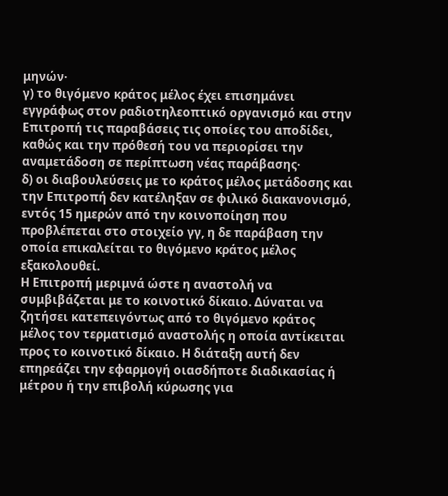μηνών·
γ) το θιγόμενο κράτος μέλος έχει επισημάνει εγγράφως στον ραδιοτηλεοπτικό οργανισμό και στην Επιτροπή τις παραβάσεις τις οποίες του αποδίδει, καθώς και την πρόθεσή του να περιορίσει την αναμετάδοση σε περίπτωση νέας παράβασης·
δ) οι διαβουλεύσεις με το κράτος μέλος μετάδοσης και την Επιτροπή δεν κατέληξαν σε φιλικό διακανονισμό, εντός 15 ημερών από την κοινοποίηση που προβλέπεται στο στοιχείο γγ, η δε παράβαση την οποία επικαλείται το θιγόμενο κράτος μέλος εξακολουθεί.
Η Επιτροπή μεριμνά ώστε η αναστολή να συμβιβάζεται με το κοινοτικό δίκαιο. Δύναται να ζητήσει κατεπειγόντως από το θιγόμενο κράτος μέλος τον τερματισμό αναστολής η οποία αντίκειται προς το κοινοτικό δίκαιο. Η διάταξη αυτή δεν επηρεάζει την εφαρμογή οιασδήποτε διαδικασίας ή μέτρου ή την επιβολή κύρωσης για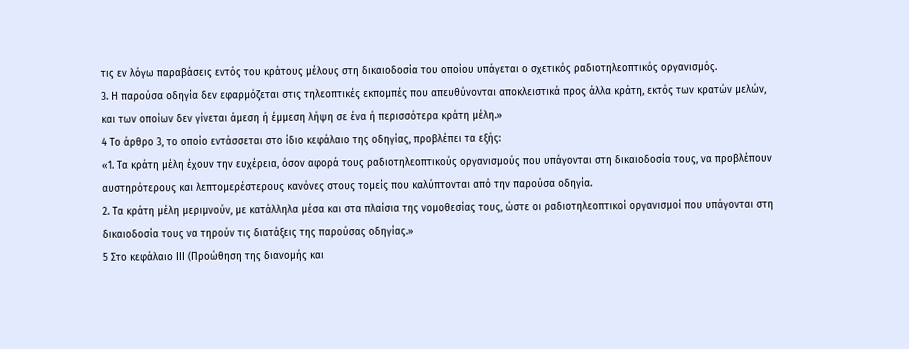τις εν λόγω παραβάσεις εντός του κράτους μέλους στη δικαιοδοσία του οποίου υπάγεται ο σχετικός ραδιοτηλεοπτικός οργανισμός.
3. Η παρούσα οδηγία δεν εφαρμόζεται στις τηλεοπτικές εκπομπές που απευθύνονται αποκλειστικά προς άλλα κράτη, εκτός των κρατών μελών, και των οποίων δεν γίνεται άμεση ή έμμεση λήψη σε ένα ή περισσότερα κράτη μέλη.»
4 Το άρθρο 3, το οποίο εντάσσεται στο ίδιο κεφάλαιο της οδηγίας, προβλέπει τα εξής:
«1. Τα κράτη μέλη έχουν την ευχέρεια, όσον αφορά τους ραδιοτηλεοπτικούς οργανισμούς που υπάγονται στη δικαιοδοσία τους, να προβλέπουν αυστηρότερους και λεπτομερέστερους κανόνες στους τομείς που καλύπτονται από την παρούσα οδηγία.
2. Τα κράτη μέλη μεριμνούν, με κατάλληλα μέσα και στα πλαίσια της νομοθεσίας τους, ώστε οι ραδιοτηλεοπτικοί οργανισμοί που υπάγονται στη δικαιοδοσία τους να τηρούν τις διατάξεις της παρούσας οδηγίας.»
5 Στο κεφάλαιο ΙΙΙ (Προώθηση της διανομής και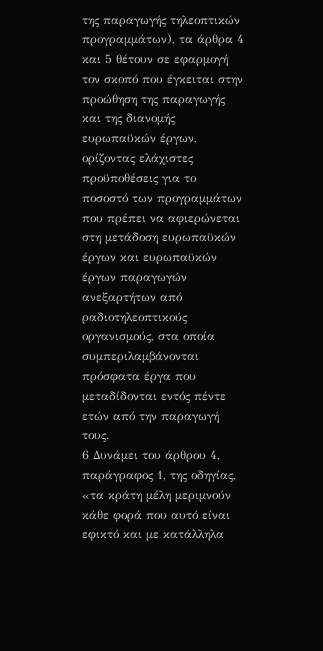της παραγωγής τηλεοπτικών προγραμμάτων), τα άρθρα 4 και 5 θέτουν σε εφαρμογή τον σκοπό που έγκειται στην προώθηση της παραγωγής και της διανομής ευρωπαϋκών έργων, ορίζοντας ελάχιστες προϋποθέσεις για το ποσοστό των προγραμμάτων που πρέπει να αφιερώνεται στη μετάδοση ευρωπαϋκών έργων και ευρωπαϋκών έργων παραγωγών ανεξαρτήτων από ραδιοτηλεοπτικούς οργανισμούς, στα οποία συμπεριλαμβάνονται πρόσφατα έργα που μεταδίδονται εντός πέντε ετών από την παραγωγή τους.
6 Δυνάμει του άρθρου 4, παράγραφος 1, της οδηγίας, «τα κράτη μέλη μεριμνούν κάθε φορά που αυτό είναι εφικτό και με κατάλληλα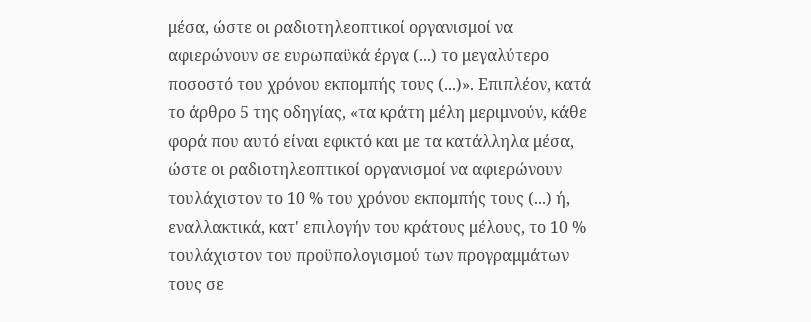μέσα, ώστε οι ραδιοτηλεοπτικοί οργανισμοί να αφιερώνουν σε ευρωπαϋκά έργα (...) το μεγαλύτερο ποσοστό του χρόνου εκπομπής τους (...)». Επιπλέον, κατά το άρθρο 5 της οδηγίας, «τα κράτη μέλη μεριμνούν, κάθε φορά που αυτό είναι εφικτό και με τα κατάλληλα μέσα, ώστε οι ραδιοτηλεοπτικοί οργανισμοί να αφιερώνουν τουλάχιστον το 10 % του χρόνου εκπομπής τους (...) ή, εναλλακτικά, κατ' επιλογήν του κράτους μέλους, το 10 % τουλάχιστον του προϋπολογισμού των προγραμμάτων τους σε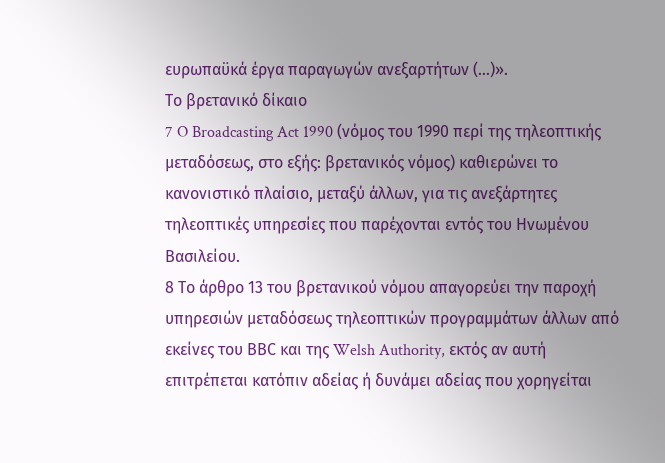ευρωπαϋκά έργα παραγωγών ανεξαρτήτων (...)».
Το βρετανικό δίκαιο
7 O Broadcasting Act 1990 (νόμος του 1990 περί της τηλεοπτικής μεταδόσεως, στο εξής: βρετανικός νόμος) καθιερώνει το κανονιστικό πλαίσιο, μεταξύ άλλων, για τις ανεξάρτητες τηλεοπτικές υπηρεσίες που παρέχονται εντός του Ηνωμένου Βασιλείου.
8 Το άρθρο 13 του βρετανικού νόμου απαγορεύει την παροχή υπηρεσιών μεταδόσεως τηλεοπτικών προγραμμάτων άλλων από εκείνες του ΒΒC και της Welsh Authority, εκτός αν αυτή επιτρέπεται κατόπιν αδείας ή δυνάμει αδείας που χορηγείται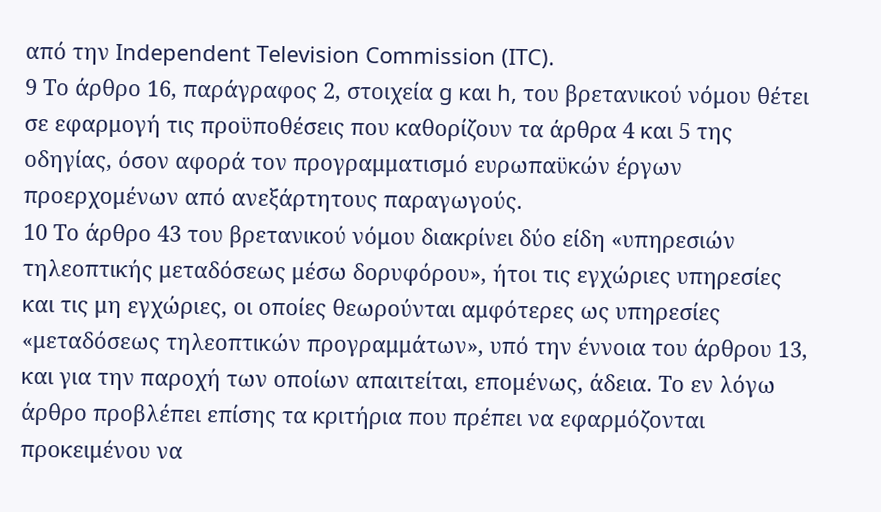από την Independent Television Commission (ITC).
9 Το άρθρο 16, παράγραφος 2, στοιχεία g και h, του βρετανικού νόμου θέτει σε εφαρμογή τις προϋποθέσεις που καθορίζουν τα άρθρα 4 και 5 της οδηγίας, όσον αφορά τον προγραμματισμό ευρωπαϋκών έργων προερχομένων από ανεξάρτητους παραγωγούς.
10 Το άρθρο 43 του βρετανικού νόμου διακρίνει δύο είδη «υπηρεσιών τηλεοπτικής μεταδόσεως μέσω δορυφόρου», ήτοι τις εγχώριες υπηρεσίες και τις μη εγχώριες, οι οποίες θεωρούνται αμφότερες ως υπηρεσίες «μεταδόσεως τηλεοπτικών προγραμμάτων», υπό την έννοια του άρθρου 13, και για την παροχή των οποίων απαιτείται, επομένως, άδεια. Το εν λόγω άρθρο προβλέπει επίσης τα κριτήρια που πρέπει να εφαρμόζονται προκειμένου να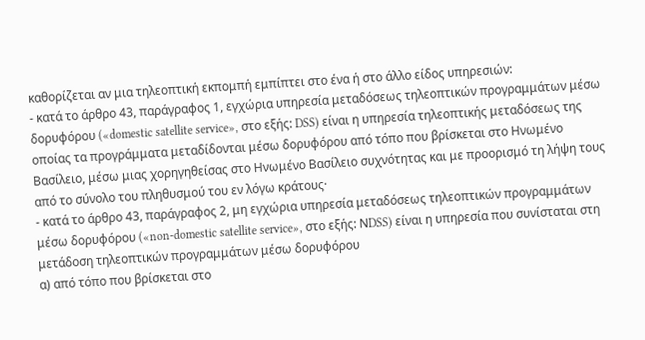καθορίζεται αν μια τηλεοπτική εκπομπή εμπίπτει στο ένα ή στο άλλο είδος υπηρεσιών:
- κατά το άρθρο 43, παράγραφος 1, εγχώρια υπηρεσία μεταδόσεως τηλεοπτικών προγραμμάτων μέσω δορυφόρου («domestic satellite service», στο εξής: DSS) είναι η υπηρεσία τηλεοπτικής μεταδόσεως της οποίας τα προγράμματα μεταδίδονται μέσω δορυφόρου από τόπο που βρίσκεται στο Ηνωμένο Βασίλειο, μέσω μιας χορηγηθείσας στο Ηνωμένο Βασίλειο συχνότητας και με προορισμό τη λήψη τους από το σύνολο του πληθυσμού του εν λόγω κράτους·
- κατά το άρθρο 43, παράγραφος 2, μη εγχώρια υπηρεσία μεταδόσεως τηλεοπτικών προγραμμάτων μέσω δορυφόρου («non-domestic satellite service», στο εξής: ΝDSS) είναι η υπηρεσία που συνίσταται στη μετάδοση τηλεοπτικών προγραμμάτων μέσω δορυφόρου
α) από τόπο που βρίσκεται στο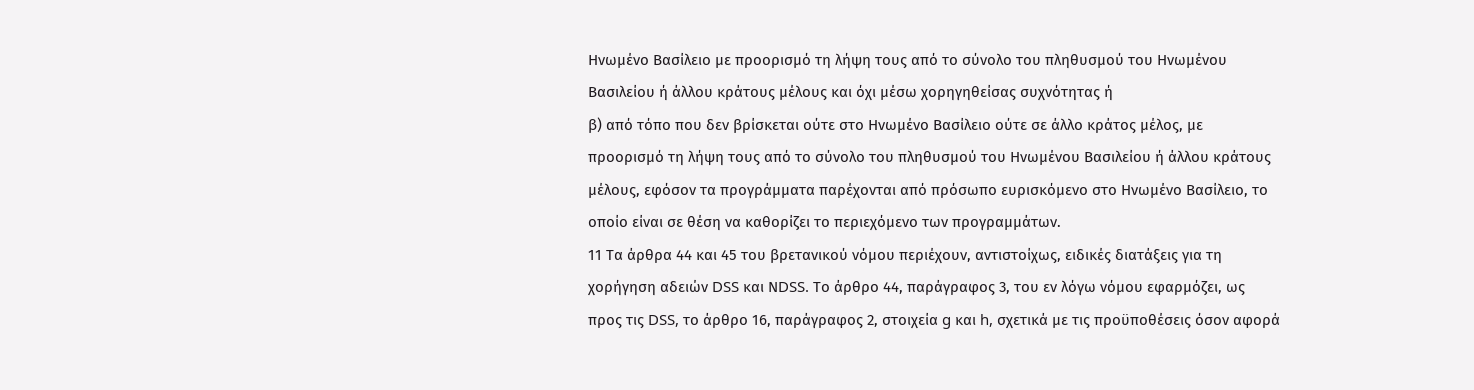Ηνωμένο Βασίλειο με προορισμό τη λήψη τους από το σύνολο του πληθυσμού του Ηνωμένου Βασιλείου ή άλλου κράτους μέλους και όχι μέσω χορηγηθείσας συχνότητας ή
β) από τόπο που δεν βρίσκεται ούτε στο Ηνωμένο Βασίλειο ούτε σε άλλο κράτος μέλος, με προορισμό τη λήψη τους από το σύνολο του πληθυσμού του Ηνωμένου Βασιλείου ή άλλου κράτους μέλους, εφόσον τα προγράμματα παρέχονται από πρόσωπο ευρισκόμενο στο Ηνωμένο Βασίλειο, το οποίο είναι σε θέση να καθορίζει το περιεχόμενο των προγραμμάτων.
11 Τα άρθρα 44 και 45 του βρετανικού νόμου περιέχουν, αντιστοίχως, ειδικές διατάξεις για τη χορήγηση αδειών DSS και ΝDSS. Το άρθρο 44, παράγραφος 3, του εν λόγω νόμου εφαρμόζει, ως προς τις DSS, το άρθρο 16, παράγραφος 2, στοιχεία g και h, σχετικά με τις προϋποθέσεις όσον αφορά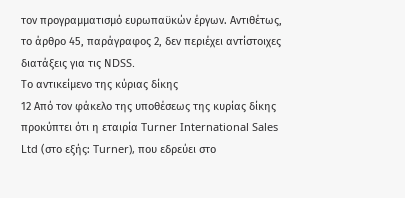τον προγραμματισμό ευρωπαϋκών έργων. Αντιθέτως, το άρθρο 45, παράγραφος 2, δεν περιέχει αντίστοιχες διατάξεις για τις ΝDSS.
Το αντικείμενο της κύριας δίκης
12 Από τον φάκελο της υποθέσεως της κυρίας δίκης προκύπτει ότι η εταιρία Turner International Sales Ltd (στο εξής: Turner), που εδρεύει στο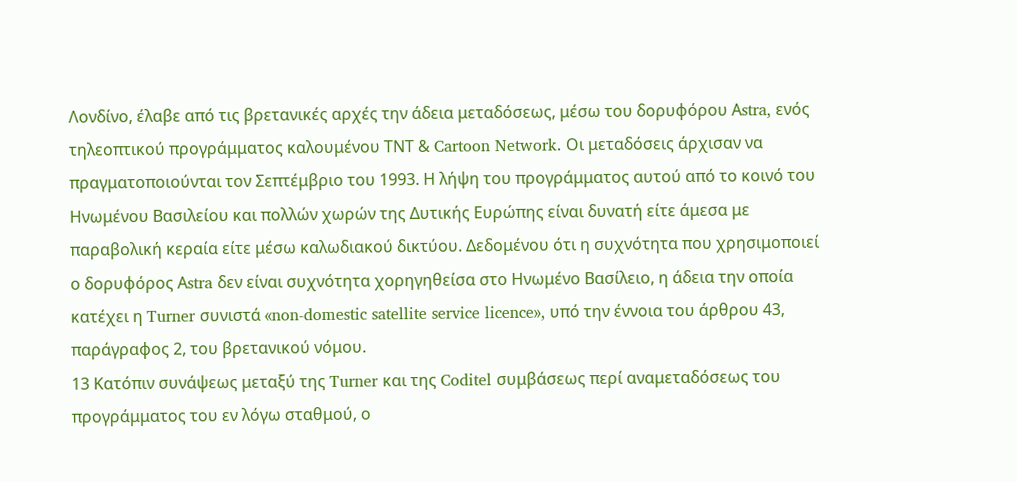Λονδίνο, έλαβε από τις βρετανικές αρχές την άδεια μεταδόσεως, μέσω του δορυφόρου Αstra, ενός τηλεοπτικού προγράμματος καλουμένου ΤΝΤ & Cartoon Network. Οι μεταδόσεις άρχισαν να πραγματοποιούνται τον Σεπτέμβριο του 1993. Η λήψη του προγράμματος αυτού από το κοινό του Ηνωμένου Βασιλείου και πολλών χωρών της Δυτικής Ευρώπης είναι δυνατή είτε άμεσα με παραβολική κεραία είτε μέσω καλωδιακού δικτύου. Δεδομένου ότι η συχνότητα που χρησιμοποιεί ο δορυφόρος Αstra δεν είναι συχνότητα χορηγηθείσα στο Ηνωμένο Βασίλειο, η άδεια την οποία κατέχει η Turner συνιστά «non-domestic satellite service licence», υπό την έννοια του άρθρου 43, παράγραφος 2, του βρετανικού νόμου.
13 Κατόπιν συνάψεως μεταξύ της Turner και της Coditel συμβάσεως περί αναμεταδόσεως του προγράμματος του εν λόγω σταθμού, ο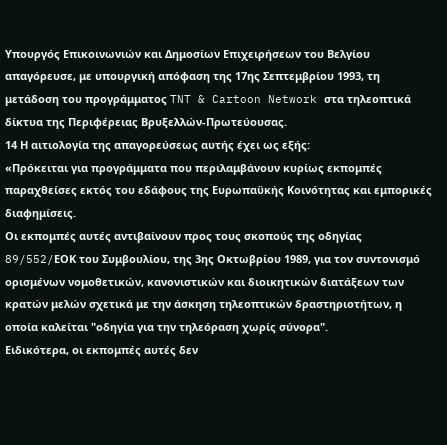Υπουργός Επικοινωνιών και Δημοσίων Επιχειρήσεων του Βελγίου απαγόρευσε, με υπουργική απόφαση της 17ης Σεπτεμβρίου 1993, τη μετάδοση του προγράμματος TNT & Cartoon Network στα τηλεοπτικά δίκτυα της Περιφέρειας Βρυξελλών-Πρωτεύουσας.
14 Η αιτιολογία της απαγορεύσεως αυτής έχει ως εξής:
«Πρόκειται για προγράμματα που περιλαμβάνουν κυρίως εκπομπές παραχθείσες εκτός του εδάφους της Ευρωπαϋκής Κοινότητας και εμπορικές διαφημίσεις.
Οι εκπομπές αυτές αντιβαίνουν προς τους σκοπούς της οδηγίας 89/552/EΟΚ του Συμβουλίου, της 3ης Οκτωβρίου 1989, για τον συντονισμό ορισμένων νομοθετικών, κανονιστικών και διοικητικών διατάξεων των κρατών μελών σχετικά με την άσκηση τηλεοπτικών δραστηριοτήτων, η οποία καλείται "οδηγία για την τηλεόραση χωρίς σύνορα".
Ειδικότερα, οι εκπομπές αυτές δεν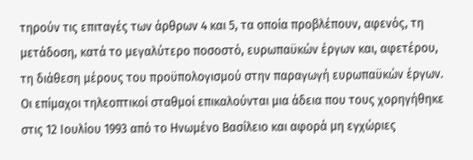τηρούν τις επιταγές των άρθρων 4 και 5, τα οποία προβλέπουν, αφενός, τη μετάδοση, κατά το μεγαλύτερο ποσοστό, ευρωπαϋκών έργων και, αφετέρου, τη διάθεση μέρους του προϋπολογισμού στην παραγωγή ευρωπαϋκών έργων.
Οι επίμαχοι τηλεοπτικοί σταθμοί επικαλούνται μια άδεια που τους χορηγήθηκε στις 12 Ιουλίου 1993 από το Ηνωμένο Βασίλειο και αφορά μη εγχώριες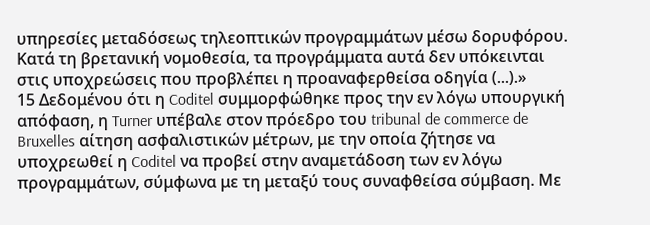υπηρεσίες μεταδόσεως τηλεοπτικών προγραμμάτων μέσω δορυφόρου.
Κατά τη βρετανική νομοθεσία, τα προγράμματα αυτά δεν υπόκεινται στις υποχρεώσεις που προβλέπει η προαναφερθείσα οδηγία (...).»
15 Δεδομένου ότι η Coditel συμμορφώθηκε προς την εν λόγω υπουργική απόφαση, η Turner υπέβαλε στον πρόεδρο του tribunal de commerce de Bruxelles αίτηση ασφαλιστικών μέτρων, με την οποία ζήτησε να υποχρεωθεί η Coditel να προβεί στην αναμετάδοση των εν λόγω προγραμμάτων, σύμφωνα με τη μεταξύ τους συναφθείσα σύμβαση. Με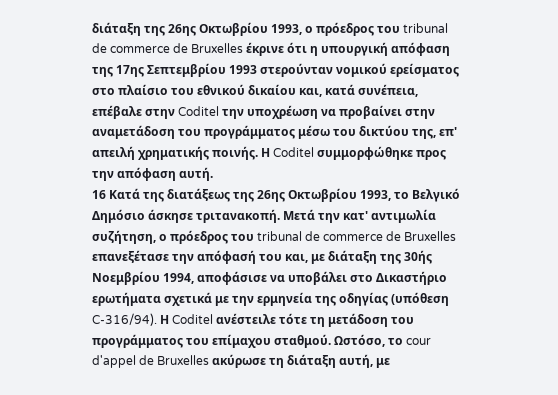διάταξη της 26ης Οκτωβρίου 1993, ο πρόεδρος του tribunal de commerce de Bruxelles έκρινε ότι η υπουργική απόφαση της 17ης Σεπτεμβρίου 1993 στερούνταν νομικού ερείσματος στο πλαίσιο του εθνικού δικαίου και, κατά συνέπεια, επέβαλε στην Coditel την υποχρέωση να προβαίνει στην αναμετάδοση του προγράμματος μέσω του δικτύου της, επ' απειλή χρηματικής ποινής. Η Coditel συμμορφώθηκε προς την απόφαση αυτή.
16 Κατά της διατάξεως της 26ης Οκτωβρίου 1993, το Βελγικό Δημόσιο άσκησε τριτανακοπή. Μετά την κατ' αντιμωλία συζήτηση, ο πρόεδρος του tribunal de commerce de Bruxelles επανεξέτασε την απόφασή του και, με διάταξη της 30ής Νοεμβρίου 1994, αποφάσισε να υποβάλει στο Δικαστήριο ερωτήματα σχετικά με την ερμηνεία της οδηγίας (υπόθεση C-316/94). Η Coditel ανέστειλε τότε τη μετάδοση του προγράμματος του επίμαχου σταθμού. Ωστόσο, το cour d'appel de Bruxelles ακύρωσε τη διάταξη αυτή, με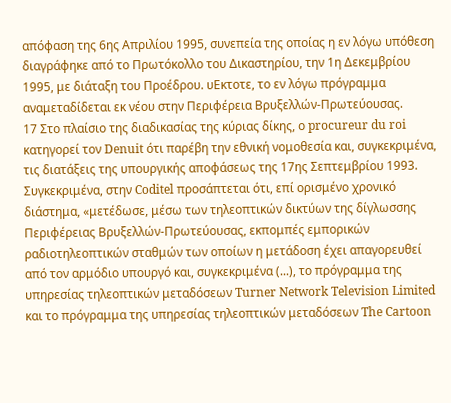απόφαση της 6ης Απριλίου 1995, συνεπεία της οποίας η εν λόγω υπόθεση διαγράφηκε από το Πρωτόκολλο του Δικαστηρίου, την 1η Δεκεμβρίου 1995, με διάταξη του Προέδρου. υΕκτοτε, το εν λόγω πρόγραμμα αναμεταδίδεται εκ νέου στην Περιφέρεια Βρυξελλών-Πρωτεύουσας.
17 Στο πλαίσιο της διαδικασίας της κύριας δίκης, ο procureur du roi κατηγορεί τον Denuit ότι παρέβη την εθνική νομοθεσία και, συγκεκριμένα, τις διατάξεις της υπουργικής αποφάσεως της 17ης Σεπτεμβρίου 1993. Συγκεκριμένα, στην Coditel προσάπτεται ότι, επί ορισμένο χρονικό διάστημα, «μετέδωσε, μέσω των τηλεοπτικών δικτύων της δίγλωσσης Περιφέρειας Βρυξελλών-Πρωτεύουσας, εκπομπές εμπορικών ραδιοτηλεοπτικών σταθμών των οποίων η μετάδοση έχει απαγορευθεί από τον αρμόδιο υπουργό και, συγκεκριμένα (...), το πρόγραμμα της υπηρεσίας τηλεοπτικών μεταδόσεων Turner Network Television Limited και το πρόγραμμα της υπηρεσίας τηλεοπτικών μεταδόσεων The Cartoon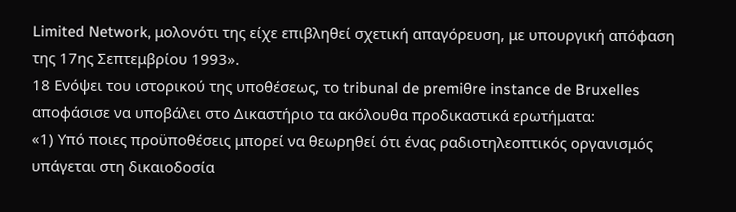Limited Network, μολονότι της είχε επιβληθεί σχετική απαγόρευση, με υπουργική απόφαση της 17ης Σεπτεμβρίου 1993».
18 Ενόψει του ιστορικού της υποθέσεως, το tribunal de premiθre instance de Bruxelles αποφάσισε να υποβάλει στο Δικαστήριο τα ακόλουθα προδικαστικά ερωτήματα:
«1) Υπό ποιες προϋποθέσεις μπορεί να θεωρηθεί ότι ένας ραδιοτηλεοπτικός οργανισμός υπάγεται στη δικαιοδοσία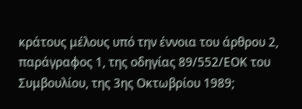κράτους μέλους υπό την έννοια του άρθρου 2, παράγραφος 1, της οδηγίας 89/552/ΕΟΚ του Συμβουλίου, της 3ης Οκτωβρίου 1989;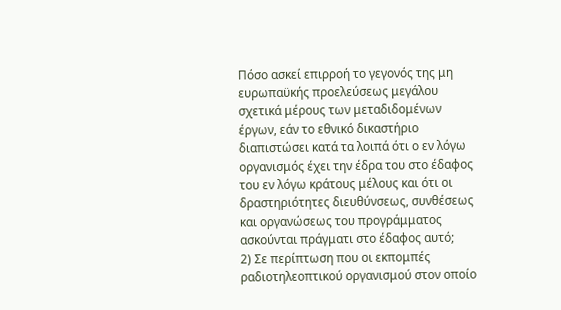Πόσο ασκεί επιρροή το γεγονός της μη ευρωπαϋκής προελεύσεως μεγάλου σχετικά μέρους των μεταδιδομένων έργων, εάν το εθνικό δικαστήριο διαπιστώσει κατά τα λοιπά ότι ο εν λόγω οργανισμός έχει την έδρα του στο έδαφος του εν λόγω κράτους μέλους και ότι οι δραστηριότητες διευθύνσεως, συνθέσεως και οργανώσεως του προγράμματος ασκούνται πράγματι στο έδαφος αυτό;
2) Σε περίπτωση που οι εκπομπές ραδιοτηλεοπτικού οργανισμού στον οποίο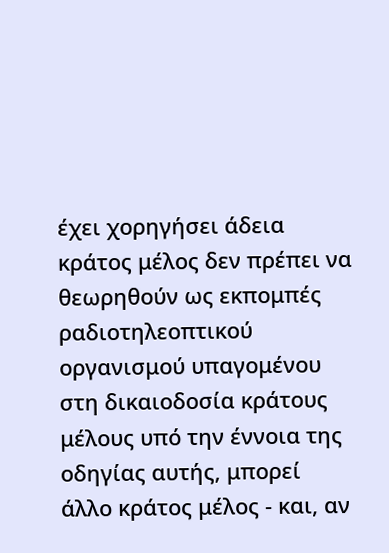έχει χορηγήσει άδεια κράτος μέλος δεν πρέπει να θεωρηθούν ως εκπομπές ραδιοτηλεοπτικού οργανισμού υπαγομένου στη δικαιοδοσία κράτους μέλους υπό την έννοια της οδηγίας αυτής, μπορεί άλλο κράτος μέλος - και, αν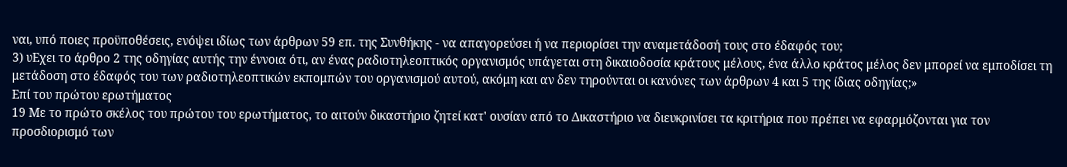ναι, υπό ποιες προϋποθέσεις, ενόψει ιδίως των άρθρων 59 επ. της Συνθήκης - να απαγορεύσει ή να περιορίσει την αναμετάδοσή τους στο έδαφός του;
3) υΕχει το άρθρο 2 της οδηγίας αυτής την έννοια ότι, αν ένας ραδιοτηλεοπτικός οργανισμός υπάγεται στη δικαιοδοσία κράτους μέλους, ένα άλλο κράτος μέλος δεν μπορεί να εμποδίσει τη μετάδοση στο έδαφός του των ραδιοτηλεοπτικών εκπομπών του οργανισμού αυτού, ακόμη και αν δεν τηρούνται οι κανόνες των άρθρων 4 και 5 της ίδιας οδηγίας;»
Επί του πρώτου ερωτήματος
19 Με το πρώτο σκέλος του πρώτου του ερωτήματος, το αιτούν δικαστήριο ζητεί κατ' ουσίαν από το Δικαστήριο να διευκρινίσει τα κριτήρια που πρέπει να εφαρμόζονται για τον προσδιορισμό των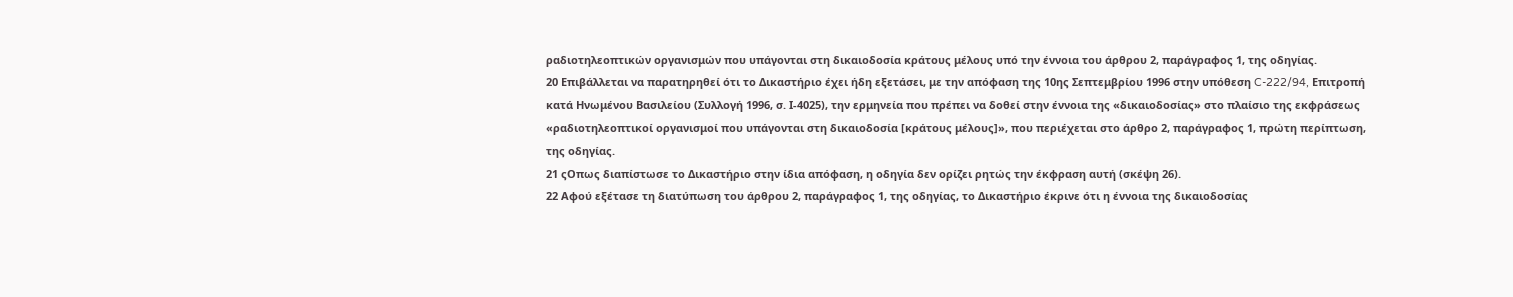ραδιοτηλεοπτικών οργανισμών που υπάγονται στη δικαιοδοσία κράτους μέλους υπό την έννοια του άρθρου 2, παράγραφος 1, της οδηγίας.
20 Επιβάλλεται να παρατηρηθεί ότι το Δικαστήριο έχει ήδη εξετάσει, με την απόφαση της 10ης Σεπτεμβρίου 1996 στην υπόθεση C-222/94, Επιτροπή κατά Ηνωμένου Βασιλείου (Συλλογή 1996, σ. Ι-4025), την ερμηνεία που πρέπει να δοθεί στην έννοια της «δικαιοδοσίας» στο πλαίσιο της εκφράσεως «ραδιοτηλεοπτικοί οργανισμοί που υπάγονται στη δικαιοδοσία [κράτους μέλους]», που περιέχεται στο άρθρο 2, παράγραφος 1, πρώτη περίπτωση, της οδηγίας.
21 ςΟπως διαπίστωσε το Δικαστήριο στην ίδια απόφαση, η οδηγία δεν ορίζει ρητώς την έκφραση αυτή (σκέψη 26).
22 Αφού εξέτασε τη διατύπωση του άρθρου 2, παράγραφος 1, της οδηγίας, το Δικαστήριο έκρινε ότι η έννοια της δικαιοδοσίας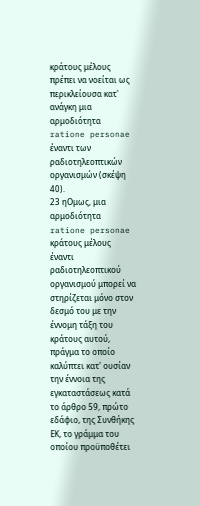κράτους μέλους πρέπει να νοείται ως περικλείουσα κατ' ανάγκη μια αρμοδιότητα ratione personae έναντι των ραδιοτηλεοπτικών οργανισμών (σκέψη 40).
23 ηΟμως, μια αρμοδιότητα ratione personae κράτους μέλους έναντι ραδιοτηλεοπτικού οργανισμού μπορεί να στηρίζεται μόνο στον δεσμό του με την έννομη τάξη του κράτους αυτού, πράγμα το οποίο καλύπτει κατ' ουσίαν την έννοια της εγκαταστάσεως κατά το άρθρο 59, πρώτο εδάφιο, της Συνθήκης ΕΚ, το γράμμα του οποίου προϋποθέτει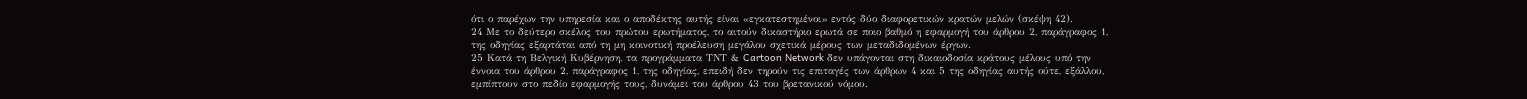ότι ο παρέχων την υπηρεσία και ο αποδέκτης αυτής είναι «εγκατεστημένοι» εντός δύο διαφορετικών κρατών μελών (σκέψη 42).
24 Με το δεύτερο σκέλος του πρώτου ερωτήματος, το αιτούν δικαστήριο ερωτά σε ποιο βαθμό η εφαρμογή του άρθρου 2, παράγραφος 1, της οδηγίας εξαρτάται από τη μη κοινοτική προέλευση μεγάλου σχετικά μέρους των μεταδιδομένων έργων.
25 Κατά τη Βελγική Κυβέρνηση, τα προγράμματα ΤΝΤ & Cartoon Network δεν υπάγονται στη δικαιοδοσία κράτους μέλους υπό την έννοια του άρθρου 2, παράγραφος 1, της οδηγίας, επειδή δεν τηρούν τις επιταγές των άρθρων 4 και 5 της οδηγίας αυτής ούτε, εξάλλου, εμπίπτουν στο πεδίο εφαρμογής τους, δυνάμει του άρθρου 43 του βρετανικού νόμου.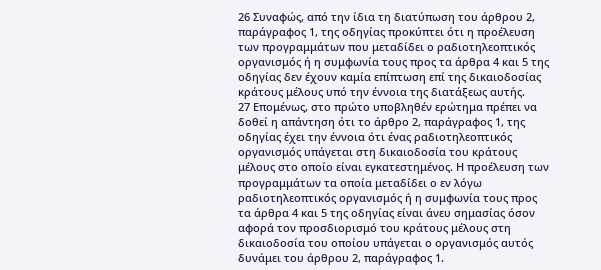26 Συναφώς, από την ίδια τη διατύπωση του άρθρου 2, παράγραφος 1, της οδηγίας προκύπτει ότι η προέλευση των προγραμμάτων που μεταδίδει ο ραδιοτηλεοπτικός οργανισμός ή η συμφωνία τους προς τα άρθρα 4 και 5 της οδηγίας δεν έχουν καμία επίπτωση επί της δικαιοδοσίας κράτους μέλους υπό την έννοια της διατάξεως αυτής.
27 Επομένως, στο πρώτο υποβληθέν ερώτημα πρέπει να δοθεί η απάντηση ότι το άρθρο 2, παράγραφος 1, της οδηγίας έχει την έννοια ότι ένας ραδιοτηλεοπτικός οργανισμός υπάγεται στη δικαιοδοσία του κράτους μέλους στο οποίο είναι εγκατεστημένος. Η προέλευση των προγραμμάτων τα οποία μεταδίδει ο εν λόγω ραδιοτηλεοπτικός οργανισμός ή η συμφωνία τους προς τα άρθρα 4 και 5 της οδηγίας είναι άνευ σημασίας όσον αφορά τον προσδιορισμό του κράτους μέλους στη δικαιοδοσία του οποίου υπάγεται ο οργανισμός αυτός δυνάμει του άρθρου 2, παράγραφος 1.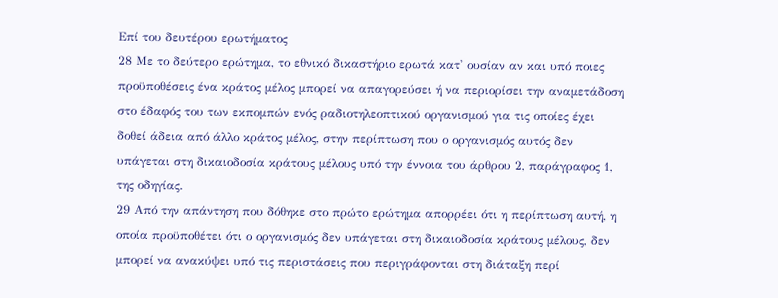Επί του δευτέρου ερωτήματος
28 Με το δεύτερο ερώτημα, το εθνικό δικαστήριο ερωτά κατ' ουσίαν αν και υπό ποιες προϋποθέσεις ένα κράτος μέλος μπορεί να απαγορεύσει ή να περιορίσει την αναμετάδοση στο έδαφός του των εκπομπών ενός ραδιοτηλεοπτικού οργανισμού για τις οποίες έχει δοθεί άδεια από άλλο κράτος μέλος, στην περίπτωση που ο οργανισμός αυτός δεν υπάγεται στη δικαιοδοσία κράτους μέλους υπό την έννοια του άρθρου 2, παράγραφος 1, της οδηγίας.
29 Από την απάντηση που δόθηκε στο πρώτο ερώτημα απορρέει ότι η περίπτωση αυτή, η οποία προϋποθέτει ότι ο οργανισμός δεν υπάγεται στη δικαιοδοσία κράτους μέλους, δεν μπορεί να ανακύψει υπό τις περιστάσεις που περιγράφονται στη διάταξη περί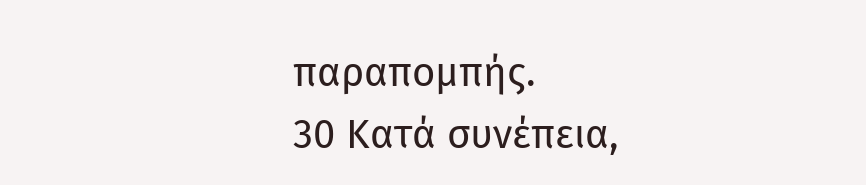παραπομπής.
30 Κατά συνέπεια,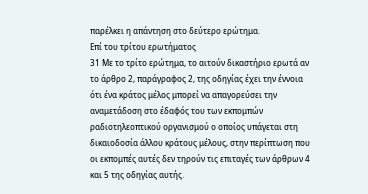παρέλκει η απάντηση στο δεύτερο ερώτημα.
Επί του τρίτου ερωτήματος
31 Με το τρίτο ερώτημα, το αιτούν δικαστήριο ερωτά αν το άρθρο 2, παράγραφος 2, της οδηγίας έχει την έννοια ότι ένα κράτος μέλος μπορεί να απαγορεύσει την αναμετάδοση στο έδαφός του των εκπομπών ραδιοτηλεοπτικού οργανισμού ο οποίος υπάγεται στη δικαιοδοσία άλλου κράτους μέλους, στην περίπτωση που οι εκπομπές αυτές δεν τηρούν τις επιταγές των άρθρων 4 και 5 της οδηγίας αυτής.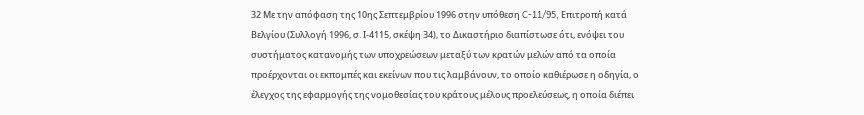32 Με την απόφαση της 10ης Σεπτεμβρίου 1996 στην υπόθεση C-11/95, Επιτροπή κατά Βελγίου (Συλλογή 1996, σ. Ι-4115, σκέψη 34), το Δικαστήριο διαπίστωσε ότι, ενόψει του συστήματος κατανομής των υποχρεώσεων μεταξύ των κρατών μελών από τα οποία προέρχονται οι εκπομπές και εκείνων που τις λαμβάνουν, το οποίο καθιέρωσε η οδηγία, ο έλεγχος της εφαρμογής της νομοθεσίας του κράτους μέλους προελεύσεως, η οποία διέπει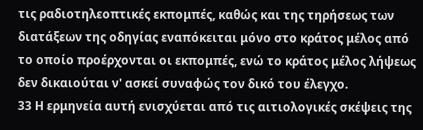τις ραδιοτηλεοπτικές εκπομπές, καθώς και της τηρήσεως των διατάξεων της οδηγίας εναπόκειται μόνο στο κράτος μέλος από το οποίο προέρχονται οι εκπομπές, ενώ το κράτος μέλος λήψεως δεν δικαιούται ν' ασκεί συναφώς τον δικό του έλεγχο.
33 Η ερμηνεία αυτή ενισχύεται από τις αιτιολογικές σκέψεις της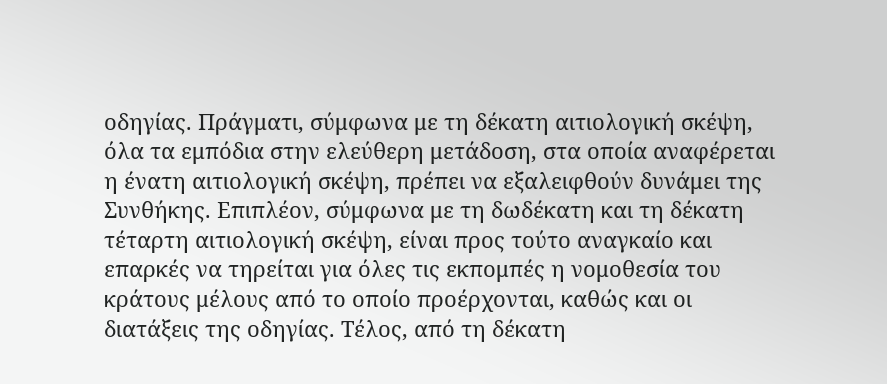οδηγίας. Πράγματι, σύμφωνα με τη δέκατη αιτιολογική σκέψη, όλα τα εμπόδια στην ελεύθερη μετάδοση, στα οποία αναφέρεται η ένατη αιτιολογική σκέψη, πρέπει να εξαλειφθούν δυνάμει της Συνθήκης. Επιπλέον, σύμφωνα με τη δωδέκατη και τη δέκατη τέταρτη αιτιολογική σκέψη, είναι προς τούτο αναγκαίο και επαρκές να τηρείται για όλες τις εκπομπές η νομοθεσία του κράτους μέλους από το οποίο προέρχονται, καθώς και οι διατάξεις της οδηγίας. Τέλος, από τη δέκατη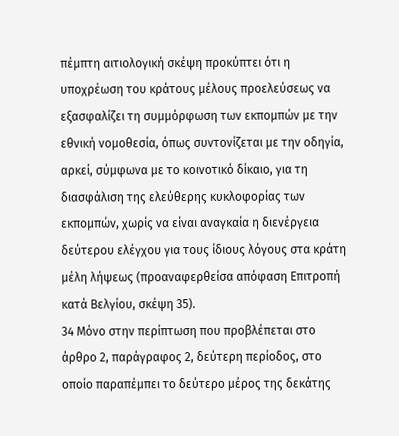πέμπτη αιτιολογική σκέψη προκύπτει ότι η υποχρέωση του κράτους μέλους προελεύσεως να εξασφαλίζει τη συμμόρφωση των εκπομπών με την εθνική νομοθεσία, όπως συντονίζεται με την οδηγία, αρκεί, σύμφωνα με το κοινοτικό δίκαιο, για τη διασφάλιση της ελεύθερης κυκλοφορίας των εκπομπών, χωρίς να είναι αναγκαία η διενέργεια δεύτερου ελέγχου για τους ίδιους λόγους στα κράτη μέλη λήψεως (προαναφερθείσα απόφαση Επιτροπή κατά Βελγίου, σκέψη 35).
34 Μόνο στην περίπτωση που προβλέπεται στο άρθρο 2, παράγραφος 2, δεύτερη περίοδος, στο οποίο παραπέμπει το δεύτερο μέρος της δεκάτης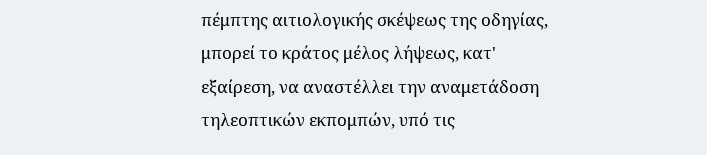πέμπτης αιτιολογικής σκέψεως της οδηγίας, μπορεί το κράτος μέλος λήψεως, κατ' εξαίρεση, να αναστέλλει την αναμετάδοση τηλεοπτικών εκπομπών, υπό τις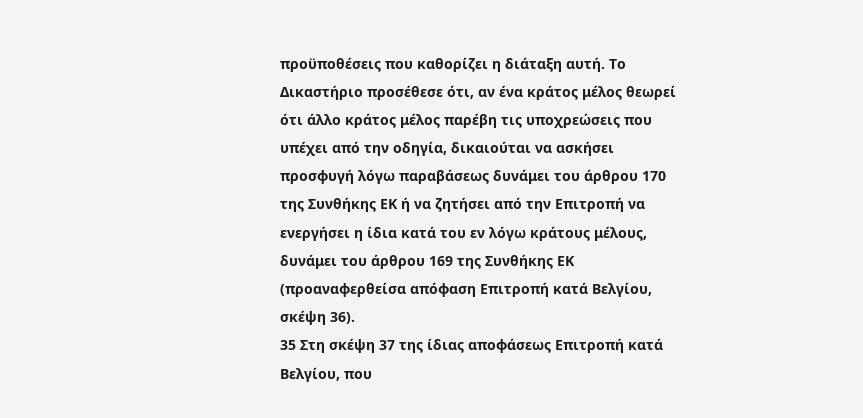προϋποθέσεις που καθορίζει η διάταξη αυτή. Το Δικαστήριο προσέθεσε ότι, αν ένα κράτος μέλος θεωρεί ότι άλλο κράτος μέλος παρέβη τις υποχρεώσεις που υπέχει από την οδηγία, δικαιούται να ασκήσει προσφυγή λόγω παραβάσεως δυνάμει του άρθρου 170 της Συνθήκης ΕΚ ή να ζητήσει από την Επιτροπή να ενεργήσει η ίδια κατά του εν λόγω κράτους μέλους, δυνάμει του άρθρου 169 της Συνθήκης ΕΚ (προαναφερθείσα απόφαση Επιτροπή κατά Βελγίου, σκέψη 36).
35 Στη σκέψη 37 της ίδιας αποφάσεως Επιτροπή κατά Βελγίου, που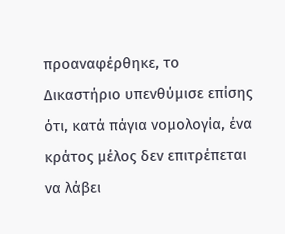προαναφέρθηκε, το Δικαστήριο υπενθύμισε επίσης ότι, κατά πάγια νομολογία, ένα κράτος μέλος δεν επιτρέπεται να λάβει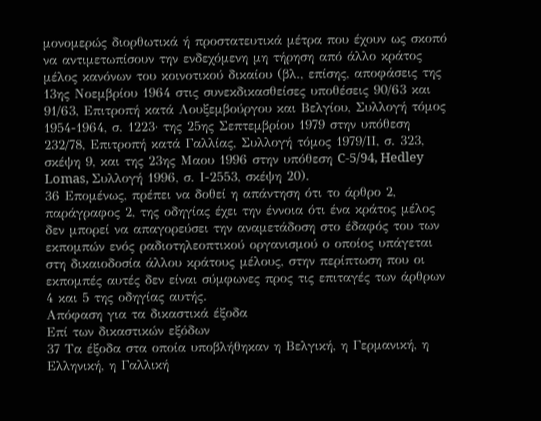μονομερώς διορθωτικά ή προστατευτικά μέτρα που έχουν ως σκοπό να αντιμετωπίσουν την ενδεχόμενη μη τήρηση από άλλο κράτος μέλος κανόνων του κοινοτικού δικαίου (βλ., επίσης, αποφάσεις της 13ης Νοεμβρίου 1964 στις συνεκδικασθείσες υποθέσεις 90/63 και 91/63, Επιτροπή κατά Λουξεμβούργου και Βελγίου, Συλλογή τόμος 1954-1964, σ. 1223· της 25ης Σεπτεμβρίου 1979 στην υπόθεση 232/78, Επιτροπή κατά Γαλλίας, Συλλογή τόμος 1979/ΙΙ, σ. 323, σκέψη 9, και της 23ης Μαου 1996 στην υπόθεση C-5/94, Hedley Lomas, Συλλογή 1996, σ. Ι-2553, σκέψη 20).
36 Επομένως, πρέπει να δοθεί η απάντηση ότι το άρθρο 2, παράγραφος 2, της οδηγίας έχει την έννοια ότι ένα κράτος μέλος δεν μπορεί να απαγορεύσει την αναμετάδοση στο έδαφός του των εκπομπών ενός ραδιοτηλεοπτικού οργανισμού ο οποίος υπάγεται στη δικαιοδοσία άλλου κράτους μέλους, στην περίπτωση που οι εκπομπές αυτές δεν είναι σύμφωνες προς τις επιταγές των άρθρων 4 και 5 της οδηγίας αυτής.
Απόφαση για τα δικαστικά έξοδα
Επί των δικαστικών εξόδων
37 Τα έξοδα στα οποία υποβλήθηκαν η Βελγική, η Γερμανική, η Ελληνική, η Γαλλική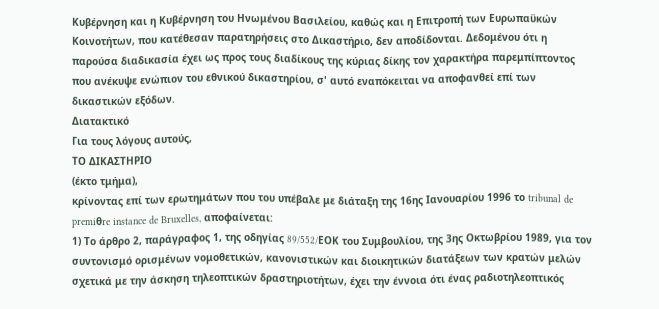Κυβέρνηση και η Κυβέρνηση του Ηνωμένου Βασιλείου, καθώς και η Επιτροπή των Ευρωπαϋκών Κοινοτήτων, που κατέθεσαν παρατηρήσεις στο Δικαστήριο, δεν αποδίδονται. Δεδομένου ότι η παρούσα διαδικασία έχει ως προς τους διαδίκους της κύριας δίκης τον χαρακτήρα παρεμπίπτοντος που ανέκυψε ενώπιον του εθνικού δικαστηρίου, σ' αυτό εναπόκειται να αποφανθεί επί των δικαστικών εξόδων.
Διατακτικό
Για τους λόγους αυτούς,
ΤΟ ΔΙΚΑΣΤΗΡΙΟ
(έκτο τμήμα),
κρίνοντας επί των ερωτημάτων που του υπέβαλε με διάταξη της 16ης Ιανουαρίου 1996 το tribunal de premiθre instance de Bruxelles, αποφαίνεται:
1) Το άρθρο 2, παράγραφος 1, της οδηγίας 89/552/EΟΚ του Συμβουλίου, της 3ης Οκτωβρίου 1989, για τον συντονισμό ορισμένων νομοθετικών, κανονιστικών και διοικητικών διατάξεων των κρατών μελών σχετικά με την άσκηση τηλεοπτικών δραστηριοτήτων, έχει την έννοια ότι ένας ραδιοτηλεοπτικός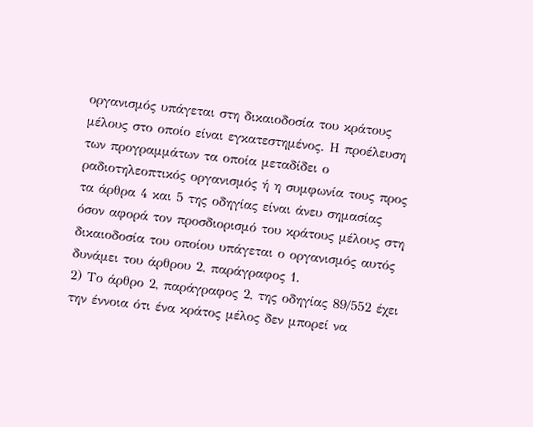οργανισμός υπάγεται στη δικαιοδοσία του κράτους μέλους στο οποίο είναι εγκατεστημένος. Η προέλευση των προγραμμάτων τα οποία μεταδίδει ο ραδιοτηλεοπτικός οργανισμός ή η συμφωνία τους προς τα άρθρα 4 και 5 της οδηγίας είναι άνευ σημασίας όσον αφορά τον προσδιορισμό του κράτους μέλους στη δικαιοδοσία του οποίου υπάγεται ο οργανισμός αυτός δυνάμει του άρθρου 2, παράγραφος 1.
2) Το άρθρο 2, παράγραφος 2, της οδηγίας 89/552 έχει την έννοια ότι ένα κράτος μέλος δεν μπορεί να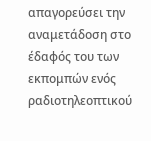απαγορεύσει την αναμετάδοση στο έδαφός του των εκπομπών ενός ραδιοτηλεοπτικού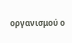οργανισμού ο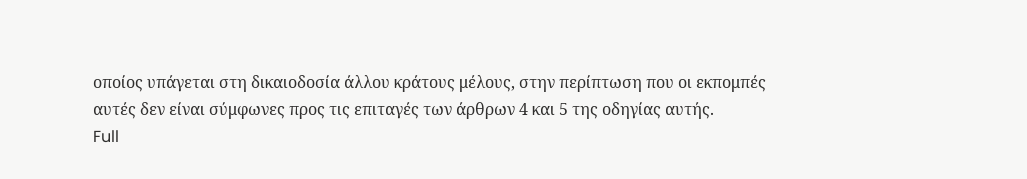οποίος υπάγεται στη δικαιοδοσία άλλου κράτους μέλους, στην περίπτωση που οι εκπομπές αυτές δεν είναι σύμφωνες προς τις επιταγές των άρθρων 4 και 5 της οδηγίας αυτής.
Full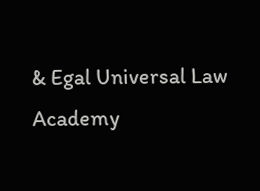& Egal Universal Law Academy